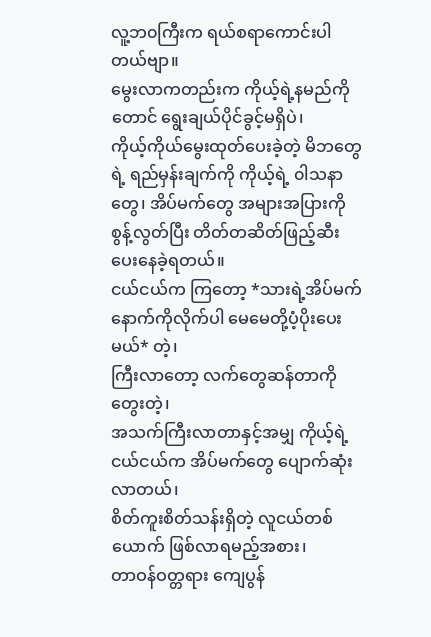လူ့ဘ၀ကြီးက ရယ်စရာကောင်းပါတယ်ဗျာ။
မွေးလာကတည်းက ကိုယ့်ရဲ့နမည်ကိုတောင် ရွေးချယ်ပိုင်ခွင့်မရှိပဲ၊
ကိုယ့်ကိုယ်မွေးထုတ်ပေးခဲ့တဲ့ မိဘတွေရဲ့ ရည်မှန်းချက်ကို ကိုယ့်ရဲ့ ၀ါသနာတွေ၊ အိပ်မက်တွေ အများအပြားကို စွန့်လွတ်ပြီး တိတ်တဆိတ်ဖြည့်ဆီးပေးနေခဲ့ရတယ်။
ငယ်ငယ်က ကြတော့ *သားရဲ့အိပ်မက်နောက်ကိုလိုက်ပါ မေမေတို့ပံ့ပိုးပေးမယ်* တဲ့၊
ကြီးလာတော့ လက်တွေဆန်တာကို တွေးတဲ့၊
အသက်ကြီးလာတာနှင့်အမျှ ကိုယ့်ရဲ့ငယ်ငယ်က အိပ်မက်တွေ ပျောက်ဆုံးလာတယ်၊
စိတ်ကူးစိတ်သန်းရှိတဲ့ လူငယ်တစ်ယောက် ဖြစ်လာရမည့်အစား၊
တာဝန်ဝတ္တရား ကျေပွန်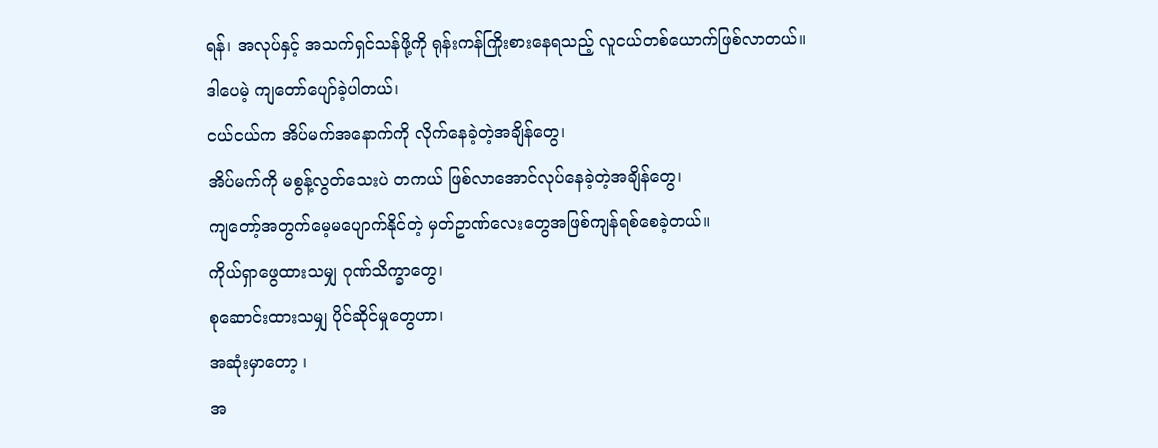ရန်၊ အလုပ်နှင့် အသက်ရှင်သန်ဖို့ကို ရုန်းကန်ကြိုးစားနေရသည့် လူငယ်တစ်ယောက်ဖြစ်လာတယ်။
ဒါပေမဲ့ ကျတော်ပျော်ခဲ့ပါတယ်၊
ငယ်ငယ်က အိပ်မက်အနောက်ကို လိုက်နေခဲ့တဲ့အချိန်တွေ၊
အိပ်မက်ကို မစွန့်လွတ်သေးပဲ တကယ် ဖြစ်လာအောင်လုပ်နေခဲ့တဲ့အချိန်တွေ၊
ကျတော့်အတွက်မေ့မပျောက်နိုင်တဲ့ မှတ်ဥာဏ်လေးတွေအဖြစ်ကျန်ရစ်စေခဲ့တယ်။
ကိုယ်ရှာဖွေထားသမျှ ဂုဏ်သိက္ခာတွေ၊
စုဆောင်းထားသမျှ ပိုင်ဆိုင်မှုတွေဟာ၊
အဆုံးမှာတော့ ၊
အ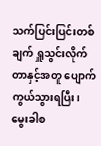သက်ပြင်းပြင်းတစ်ချက် ရှူသွင်းလိုက်တာနှင့်အတူ ပျောက်ကွယ်သွားရပြီး၊
မွေးခါစ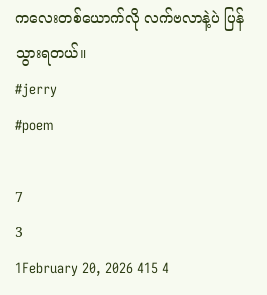ကလေးတစ်ယောက်လို လက်ဗလာနဲ့ပဲ ပြန်သွားရတယ်။
#jerry
#poem

7
3
1February 20, 2026 415 4